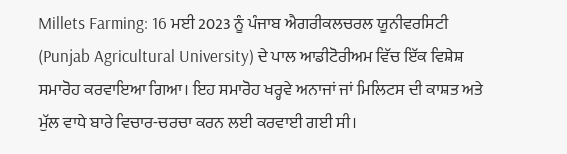Millets Farming: 16 ਮਈ 2023 ਨੂੰ ਪੰਜਾਬ ਐਗਰੀਕਲਚਰਲ ਯੂਨੀਵਰਸਿਟੀ (Punjab Agricultural University) ਦੇ ਪਾਲ ਆਡੀਟੋਰੀਅਮ ਵਿੱਚ ਇੱਕ ਵਿਸ਼ੇਸ਼ ਸਮਾਰੋਹ ਕਰਵਾਇਆ ਗਿਆ। ਇਹ ਸਮਾਰੋਹ ਖਰ੍ਹਵੇ ਅਨਾਜਾਂ ਜਾਂ ਮਿਲਿਟਸ ਦੀ ਕਾਸ਼ਤ ਅਤੇ ਮੁੱਲ ਵਾਧੇ ਬਾਰੇ ਵਿਚਾਰ-ਚਰਚਾ ਕਰਨ ਲਈ ਕਰਵਾਈ ਗਈ ਸੀ।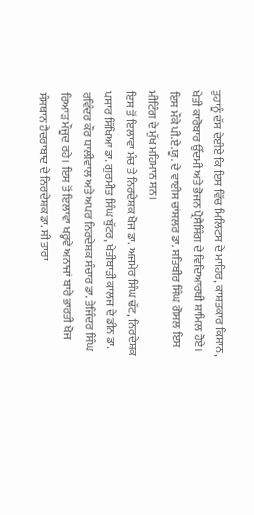ਤੁਹਾਨੂੰ ਦੱਸ ਦੇਈਏ ਕਿ ਇਸ ਵਿੱਚ ਮਿਲਿਟਸ ਦੇ ਮਾਹਿਰ, ਕਾਸ਼ਤਕਾਰ ਕਿਸਾਨ, ਖੇਤੀ ਕਾਰੋਬਾਰ ਉੱਦਮੀ ਅਤੇ ਭੋਜਨ ਪ੍ਰੋਸੈਸਿੰਗ ਦੇ ਵਿਦਿਆਰਥੀ ਸ਼ਾਮਿਲ ਹੋਏ। ਇਸ ਮੌਕੇ ਪੀ.ਏ.ਯੂ. ਦੇ ਵਾਈਸ ਚਾਂਸਲਰ ਡਾ. ਸਤਿਬੀਰ ਸਿੰਘ ਗੋਸਲ ਇਸ ਮੀਟਿੰਗ ਦੇ ਮੁੱਖ ਮਹਿਮਾਨ ਸਨ।
ਇਸ ਤੋਂ ਇਲਾਵਾ ਮੰਚ ਤੇ ਨਿਰਦੇਸ਼ਕ ਖੋਜ ਡਾ. ਅਜਮੇਰ ਸਿੰਘ ਢੱਟ, ਨਿਰਦੇਸ਼ਕ ਪਸਾਰ ਸਿੱਖਿਆ ਡਾ. ਗੁਰਮੀਤ ਸਿੰਘ ਬੁੱਟਰ, ਖੇਤੀਬਾੜੀ ਕਾਲਜ ਦੇ ਡੀਨ ਡਾ. ਰਵਿੰਦਰ ਕੌਰ ਧਾਲੀਵਾਲ ਅਤੇ ਅਪਰ ਨਿਰਦੇਸ਼ਕ ਸੰਚਾਰ ਡਾ. ਤੇਜਿੰਦਰ ਸਿੰਘ ਰਿਆੜ ਮੌਜੂਦ ਰਹੇ। ਇਸ ਤੋਂ ਇਲਾਵਾ ਖਰ੍ਹਵੇ ਅਨਾਜਾਂ ਬਾਰੇ ਭਾਰਤੀ ਖੋਜ ਸੰਸਥਾਨ ਹੈਦਰਾਬਾਦ ਦੇ ਨਿਰਦੇਸ਼ਕ ਡਾ. ਸੀ ਤਾਰਾ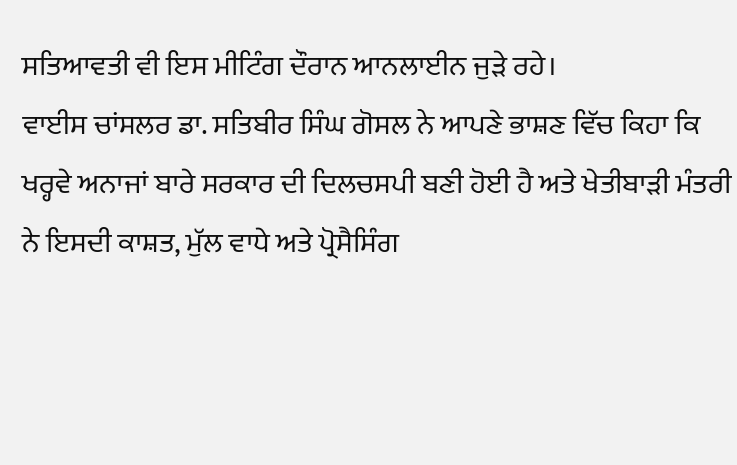ਸਤਿਆਵਤੀ ਵੀ ਇਸ ਮੀਟਿੰਗ ਦੌਰਾਨ ਆਨਲਾਈਨ ਜੁੜੇ ਰਹੇ।
ਵਾਈਸ ਚਾਂਸਲਰ ਡਾ. ਸਤਿਬੀਰ ਸਿੰਘ ਗੋਸਲ ਨੇ ਆਪਣੇ ਭਾਸ਼ਣ ਵਿੱਚ ਕਿਹਾ ਕਿ ਖਰ੍ਹਵੇ ਅਨਾਜਾਂ ਬਾਰੇ ਸਰਕਾਰ ਦੀ ਦਿਲਚਸਪੀ ਬਣੀ ਹੋਈ ਹੈ ਅਤੇ ਖੇਤੀਬਾੜੀ ਮੰਤਰੀ ਨੇ ਇਸਦੀ ਕਾਸ਼ਤ, ਮੁੱਲ ਵਾਧੇ ਅਤੇ ਪ੍ਰੋਸੈਸਿੰਗ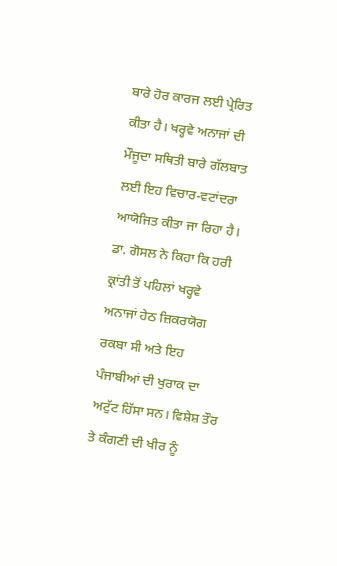ਬਾਰੇ ਹੋਰ ਕਾਰਜ ਲਈ ਪ੍ਰੇਰਿਤ ਕੀਤਾ ਹੈ। ਖਰ੍ਹਵੇ ਅਨਾਜਾਂ ਦੀ ਮੌਜੂਦਾ ਸਥਿਤੀ ਬਾਰੇ ਗੱਲਬਾਤ ਲਈ ਇਹ ਵਿਚਾਰ-ਵਟਾਂਦਰਾ ਆਯੋਜਿਤ ਕੀਤਾ ਜਾ ਰਿਹਾ ਹੈ।
ਡਾ. ਗੋਸਲ ਨੇ ਕਿਹਾ ਕਿ ਹਰੀ ਕ੍ਰਾਂਤੀ ਤੋਂ ਪਹਿਲਾਂ ਖਰ੍ਹਵੇ ਅਨਾਜਾਂ ਹੇਠ ਜ਼ਿਕਰਯੋਗ ਰਕਬਾ ਸੀ ਅਤੇ ਇਹ ਪੰਜਾਬੀਆਂ ਦੀ ਖੁਰਾਕ ਦਾ ਅਟੁੱਟ ਹਿੱਸਾ ਸਨ। ਵਿਸ਼ੇਸ਼ ਤੌਰ ਤੇ ਕੰਗਣੀ ਦੀ ਖੀਰ ਨੂੰ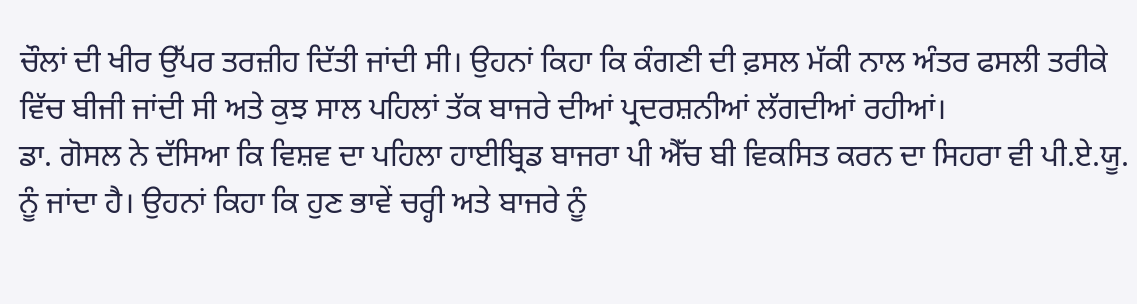ਚੌਲਾਂ ਦੀ ਖੀਰ ਉੱਪਰ ਤਰਜ਼ੀਹ ਦਿੱਤੀ ਜਾਂਦੀ ਸੀ। ਉਹਨਾਂ ਕਿਹਾ ਕਿ ਕੰਗਣੀ ਦੀ ਫ਼ਸਲ ਮੱਕੀ ਨਾਲ ਅੰਤਰ ਫਸਲੀ ਤਰੀਕੇ ਵਿੱਚ ਬੀਜੀ ਜਾਂਦੀ ਸੀ ਅਤੇ ਕੁਝ ਸਾਲ ਪਹਿਲਾਂ ਤੱਕ ਬਾਜਰੇ ਦੀਆਂ ਪ੍ਰਦਰਸ਼ਨੀਆਂ ਲੱਗਦੀਆਂ ਰਹੀਆਂ।
ਡਾ. ਗੋਸਲ ਨੇ ਦੱਸਿਆ ਕਿ ਵਿਸ਼ਵ ਦਾ ਪਹਿਲਾ ਹਾਈਬ੍ਰਿਡ ਬਾਜਰਾ ਪੀ ਐੱਚ ਬੀ ਵਿਕਸਿਤ ਕਰਨ ਦਾ ਸਿਹਰਾ ਵੀ ਪੀ.ਏ.ਯੂ. ਨੂੰ ਜਾਂਦਾ ਹੈ। ਉਹਨਾਂ ਕਿਹਾ ਕਿ ਹੁਣ ਭਾਵੇਂ ਚਰ੍ਹੀ ਅਤੇ ਬਾਜਰੇ ਨੂੰ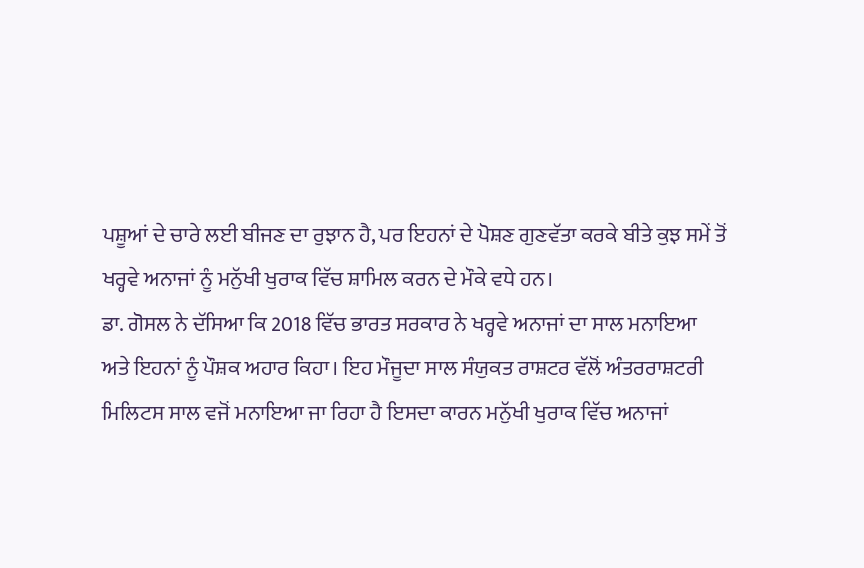ਪਸ਼ੂਆਂ ਦੇ ਚਾਰੇ ਲਈ ਬੀਜਣ ਦਾ ਰੁਝਾਨ ਹੈ, ਪਰ ਇਹਨਾਂ ਦੇ ਪੋਸ਼ਣ ਗੁਣਵੱਤਾ ਕਰਕੇ ਬੀਤੇ ਕੁਝ ਸਮੇਂ ਤੋਂ ਖਰ੍ਹਵੇ ਅਨਾਜਾਂ ਨੂੰ ਮਨੁੱਖੀ ਖੁਰਾਕ ਵਿੱਚ ਸ਼ਾਮਿਲ ਕਰਨ ਦੇ ਮੌਕੇ ਵਧੇ ਹਨ।
ਡਾ. ਗੋਸਲ ਨੇ ਦੱਸਿਆ ਕਿ 2018 ਵਿੱਚ ਭਾਰਤ ਸਰਕਾਰ ਨੇ ਖਰ੍ਹਵੇ ਅਨਾਜਾਂ ਦਾ ਸਾਲ ਮਨਾਇਆ ਅਤੇ ਇਹਨਾਂ ਨੂੰ ਪੌਸ਼ਕ ਅਹਾਰ ਕਿਹਾ। ਇਹ ਮੌਜੂਦਾ ਸਾਲ ਸੰਯੁਕਤ ਰਾਸ਼ਟਰ ਵੱਲੋਂ ਅੰਤਰਰਾਸ਼ਟਰੀ ਮਿਲਿਟਸ ਸਾਲ ਵਜੋਂ ਮਨਾਇਆ ਜਾ ਰਿਹਾ ਹੈ ਇਸਦਾ ਕਾਰਨ ਮਨੁੱਖੀ ਖੁਰਾਕ ਵਿੱਚ ਅਨਾਜਾਂ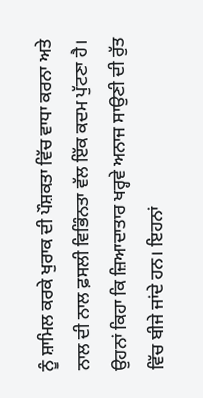ਨੂੰ ਸ਼ਾਮਿਲ ਕਰਕੇ ਖੁਰਾਕ ਦੀ ਪੌਸ਼ਕਤਾ ਵਿੱਚ ਵਾਧਾ ਕਰਨਾ ਅਤੇ ਨਾਲ ਦੀ ਨਾਲ ਫ਼ਸਲੀ ਵਿਭਿੰਨਤਾ ਵੱਲ ਇੱਕ ਕਦਮ ਪੁੱਟਣਾ ਹੈ। ਉਹਨਾਂ ਕਿਹਾ ਕਿ ਜ਼ਿਆਦਾਤਾਰ ਖਰ੍ਹਵੇ ਅਨਾਜ ਸਾਉਣੀ ਦੀ ਰੁੱਤ ਵਿੱਚ ਬੀਜੇ ਜਾਂਦੇ ਹਨ। ਇਹਨਾਂ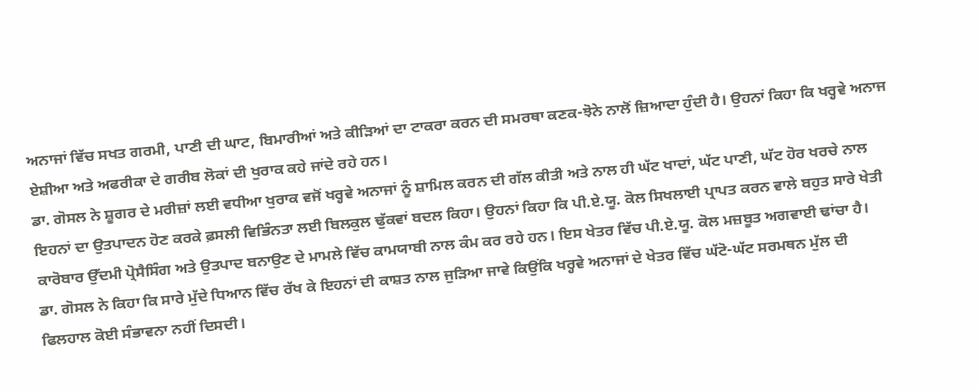ਅਨਾਜਾਂ ਵਿੱਚ ਸਖਤ ਗਰਮੀ, ਪਾਣੀ ਦੀ ਘਾਟ, ਬਿਮਾਰੀਆਂ ਅਤੇ ਕੀੜਿਆਂ ਦਾ ਟਾਕਰਾ ਕਰਨ ਦੀ ਸਮਰਥਾ ਕਣਕ-ਝੋਨੇ ਨਾਲੋਂ ਜ਼ਿਆਦਾ ਹੁੰਦੀ ਹੈ। ਉਹਨਾਂ ਕਿਹਾ ਕਿ ਖਰ੍ਹਵੇ ਅਨਾਜ ਏਸ਼ੀਆ ਅਤੇ ਅਫਰੀਕਾ ਦੇ ਗਰੀਬ ਲੋਕਾਂ ਦੀ ਖੁਰਾਕ ਕਹੇ ਜਾਂਦੇ ਰਹੇ ਹਨ।
ਡਾ. ਗੋਸਲ ਨੇ ਸ਼ੂਗਰ ਦੇ ਮਰੀਜ਼ਾਂ ਲਈ ਵਧੀਆ ਖੁਰਾਕ ਵਜੋਂ ਖਰ੍ਹਵੇ ਅਨਾਜਾਂ ਨੂੰ ਸ਼ਾਮਿਲ ਕਰਨ ਦੀ ਗੱਲ ਕੀਤੀ ਅਤੇ ਨਾਲ ਹੀ ਘੱਟ ਖਾਦਾਂ, ਘੱਟ ਪਾਣੀ, ਘੱਟ ਹੋਰ ਖਰਚੇ ਨਾਲ ਇਹਨਾਂ ਦਾ ਉਤਪਾਦਨ ਹੋਣ ਕਰਕੇ ਫ਼ਸਲੀ ਵਿਭਿੰਨਤਾ ਲਈ ਬਿਲਕੁਲ ਢੁੱਕਵਾਂ ਬਦਲ ਕਿਹਾ। ਉਹਨਾਂ ਕਿਹਾ ਕਿ ਪੀ.ਏ.ਯੂ. ਕੋਲ ਸਿਖਲਾਈ ਪ੍ਰਾਪਤ ਕਰਨ ਵਾਲੇ ਬਹੁਤ ਸਾਰੇ ਖੇਤੀ ਕਾਰੋਬਾਰ ਉੱਦਮੀ ਪ੍ਰੋਸੈਸਿੰਗ ਅਤੇ ਉਤਪਾਦ ਬਨਾਉਣ ਦੇ ਮਾਮਲੇ ਵਿੱਚ ਕਾਮਯਾਬੀ ਨਾਲ ਕੰਮ ਕਰ ਰਹੇ ਹਨ। ਇਸ ਖੇਤਰ ਵਿੱਚ ਪੀ.ਏ.ਯੂ. ਕੋਲ ਮਜ਼ਬੂਤ ਅਗਵਾਈ ਢਾਂਚਾ ਹੈ।
ਡਾ. ਗੋਸਲ ਨੇ ਕਿਹਾ ਕਿ ਸਾਰੇ ਮੁੱਦੇ ਧਿਆਨ ਵਿੱਚ ਰੱਖ ਕੇ ਇਹਨਾਂ ਦੀ ਕਾਸ਼ਤ ਨਾਲ ਜੁੜਿਆ ਜਾਵੇ ਕਿਉਂਕਿ ਖਰ੍ਹਵੇ ਅਨਾਜਾਂ ਦੇ ਖੇਤਰ ਵਿੱਚ ਘੱਟੋ-ਘੱਟ ਸਰਮਥਨ ਮੁੱਲ ਦੀ ਫਿਲਹਾਲ ਕੋਈ ਸੰਭਾਵਨਾ ਨਹੀਂ ਦਿਸਦੀ।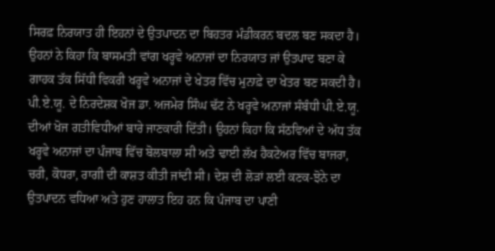ਸਿਰਫ਼ ਨਿਰਯਾਤ ਹੀ ਇਹਨਾਂ ਦੇ ਉਤਪਾਦਨ ਦਾ ਬਿਹਤਰ ਮੰਡੀਕਰਨ ਬਦਲ ਬਣ ਸਕਦਾ ਹੈ। ਉਹਨਾਂ ਨੇ ਕਿਹਾ ਕਿ ਬਾਸਮਤੀ ਵਾਂਗ ਖਰ੍ਹਵੇ ਅਨਾਜਾਂ ਦਾ ਨਿਰਯਾਤ ਜਾਂ ਉਤਪਾਦ ਬਣਾ ਕੇ ਗਾਹਕ ਤੱਕ ਸਿੱਧੀ ਵਿਕਰੀ ਖਰ੍ਹਵੇ ਅਨਾਜਾਂ ਦੇ ਖੇਤਰ ਵਿੱਚ ਮੁਨਾਫ਼ੇ ਦਾ ਖੇਤਰ ਬਣ ਸਕਦੀ ਹੈ।
ਪੀ.ਏ.ਯੂ. ਦੇ ਨਿਰਦੇਸ਼ਕ ਖੋਜ ਡਾ. ਅਜਮੇਰ ਸਿੰਘ ਢੱਟ ਨੇ ਖਰ੍ਹਵੇ ਅਨਾਜਾਂ ਸੰਬੰਧੀ ਪੀ.ਏ.ਯੂ. ਦੀਆਂ ਖੋਜ ਗਤੀਵਿਧੀਆਂ ਬਾਰੇ ਜਾਣਕਾਰੀ ਦਿੱਤੀ। ਉਹਨਾਂ ਕਿਹਾ ਕਿ ਸੱਠਵਿਆਂ ਦੇ ਅੱਧ ਤੱਕ ਖਰ੍ਹਵੇ ਅਨਾਜਾਂ ਦਾ ਪੰਜਾਬ ਵਿੱਚ ਬੋਲਬਾਲਾ ਸੀ ਅਤੇ ਢਾਈ ਲੱਖ ਹੈਕਟੇਅਰ ਵਿੱਚ ਬਾਜਰਾ, ਚਰੀ, ਕੋਧਰਾ, ਰਾਗੀ ਦੀ ਕਾਸ਼ਤ ਕੀਤੀ ਜਾਂਦੀ ਸੀ। ਦੇਸ਼ ਦੀ ਲੋੜਾਂ ਲਈ ਕਣਕ-ਝੋਨੇ ਦਾ ਉਤਪਾਦਨ ਵਧਿਆ ਅਤੇ ਹੁਣ ਹਾਲਾਤ ਇਹ ਹਨ ਕਿ ਪੰਜਾਬ ਦਾ ਪਾਣੀ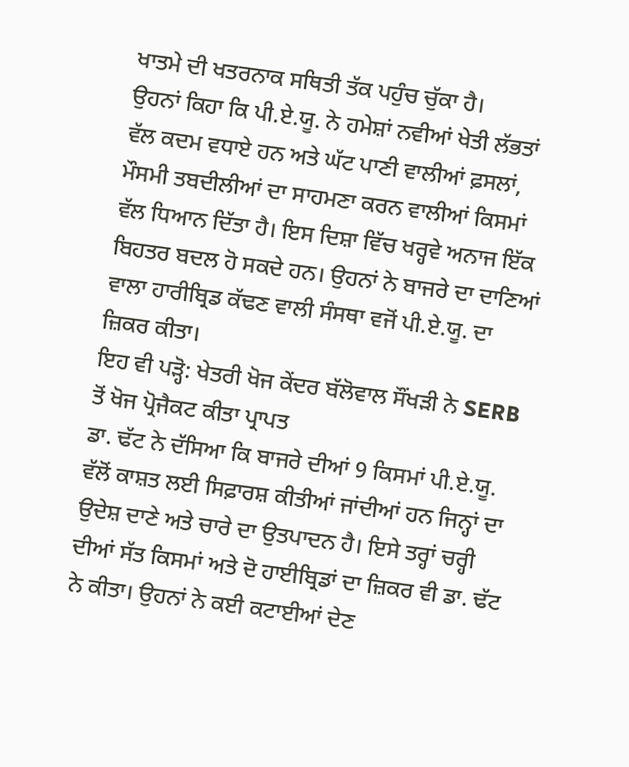ਖਾਤਮੇ ਦੀ ਖਤਰਨਾਕ ਸਥਿਤੀ ਤੱਕ ਪਹੁੰਚ ਚੁੱਕਾ ਹੈ।
ਉਹਨਾਂ ਕਿਹਾ ਕਿ ਪੀ.ਏ.ਯੂ. ਨੇ ਹਮੇਸ਼ਾਂ ਨਵੀਆਂ ਖੇਤੀ ਲੱਭਤਾਂ ਵੱਲ ਕਦਮ ਵਧਾਏ ਹਨ ਅਤੇ ਘੱਟ ਪਾਣੀ ਵਾਲੀਆਂ ਫ਼ਸਲਾਂ, ਮੌਸਮੀ ਤਬਦੀਲੀਆਂ ਦਾ ਸਾਹਮਣਾ ਕਰਨ ਵਾਲੀਆਂ ਕਿਸਮਾਂ ਵੱਲ ਧਿਆਨ ਦਿੱਤਾ ਹੈ। ਇਸ ਦਿਸ਼ਾ ਵਿੱਚ ਖਰ੍ਹਵੇ ਅਨਾਜ ਇੱਕ ਬਿਹਤਰ ਬਦਲ ਹੋ ਸਕਦੇ ਹਨ। ਉਹਨਾਂ ਨੇ ਬਾਜਰੇ ਦਾ ਦਾਣਿਆਂ ਵਾਲਾ ਹਾਰੀਬ੍ਰਿਡ ਕੱਢਣ ਵਾਲੀ ਸੰਸਥਾ ਵਜੋਂ ਪੀ.ਏ.ਯੂ. ਦਾ ਜ਼ਿਕਰ ਕੀਤਾ।
ਇਹ ਵੀ ਪੜ੍ਹੋ: ਖੇਤਰੀ ਖੋਜ ਕੇਂਦਰ ਬੱਲੋਵਾਲ ਸੌਂਖੜੀ ਨੇ SERB ਤੋਂ ਖੋਜ ਪ੍ਰੋਜੈਕਟ ਕੀਤਾ ਪ੍ਰਾਪਤ
ਡਾ. ਢੱਟ ਨੇ ਦੱਸਿਆ ਕਿ ਬਾਜਰੇ ਦੀਆਂ 9 ਕਿਸਮਾਂ ਪੀ.ਏ.ਯੂ. ਵੱਲੋਂ ਕਾਸ਼ਤ ਲਈ ਸਿਫ਼ਾਰਸ਼ ਕੀਤੀਆਂ ਜਾਂਦੀਆਂ ਹਨ ਜਿਨ੍ਹਾਂ ਦਾ ਉਦੇਸ਼ ਦਾਣੇ ਅਤੇ ਚਾਰੇ ਦਾ ਉਤਪਾਦਨ ਹੈ। ਇਸੇ ਤਰ੍ਹਾਂ ਚਰ੍ਹੀ ਦੀਆਂ ਸੱਤ ਕਿਸਮਾਂ ਅਤੇ ਦੋ ਹਾਈਬ੍ਰਿਡਾਂ ਦਾ ਜ਼ਿਕਰ ਵੀ ਡਾ. ਢੱਟ ਨੇ ਕੀਤਾ। ਉਹਨਾਂ ਨੇ ਕਈ ਕਟਾਈਆਂ ਦੇਣ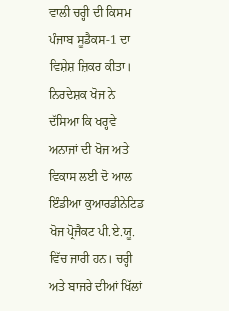ਵਾਲੀ ਚਰ੍ਹੀ ਦੀ ਕਿਸਮ ਪੰਜਾਬ ਸੂਡੈਕਸ-1 ਦਾ ਵਿਸ਼ੇਸ਼ ਜ਼ਿਕਰ ਕੀਤਾ।
ਨਿਰਦੇਸ਼ਕ ਖੋਜ ਨੇ ਦੱਸਿਆ ਕਿ ਖਰ੍ਹਵੇ ਅਨਾਜਾਂ ਦੀ ਖੋਜ ਅਤੇ ਵਿਕਾਸ ਲਈ ਦੋ ਆਲ ਇੰਡੀਆ ਕੁਆਰਡੀਨੇਟਿਡ ਖੋਜ ਪ੍ਰੋਜੈਕਟ ਪੀ.ਏ.ਯੂ. ਵਿੱਚ ਜਾਰੀ ਹਨ। ਚਰ੍ਹੀ ਅਤੇ ਬਾਜਰੇ ਦੀਆਂ ਖਿੱਲਾਂ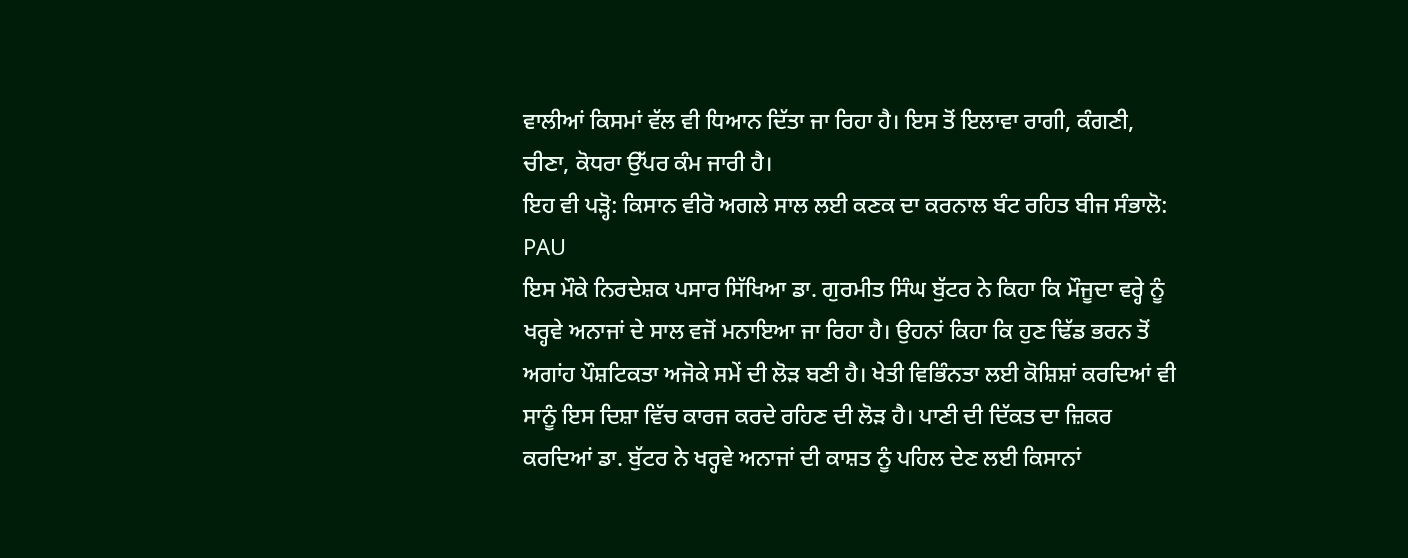ਵਾਲੀਆਂ ਕਿਸਮਾਂ ਵੱਲ ਵੀ ਧਿਆਨ ਦਿੱਤਾ ਜਾ ਰਿਹਾ ਹੈ। ਇਸ ਤੋਂ ਇਲਾਵਾ ਰਾਗੀ, ਕੰਗਣੀ, ਚੀਣਾ, ਕੋਧਰਾ ਉੱਪਰ ਕੰਮ ਜਾਰੀ ਹੈ।
ਇਹ ਵੀ ਪੜ੍ਹੋ: ਕਿਸਾਨ ਵੀਰੋ ਅਗਲੇ ਸਾਲ ਲਈ ਕਣਕ ਦਾ ਕਰਨਾਲ ਬੰਟ ਰਹਿਤ ਬੀਜ ਸੰਭਾਲੋ: PAU
ਇਸ ਮੌਕੇ ਨਿਰਦੇਸ਼ਕ ਪਸਾਰ ਸਿੱਖਿਆ ਡਾ. ਗੁਰਮੀਤ ਸਿੰਘ ਬੁੱਟਰ ਨੇ ਕਿਹਾ ਕਿ ਮੌਜੂਦਾ ਵਰ੍ਹੇ ਨੂੰ ਖਰ੍ਹਵੇ ਅਨਾਜਾਂ ਦੇ ਸਾਲ ਵਜੋਂ ਮਨਾਇਆ ਜਾ ਰਿਹਾ ਹੈ। ਉਹਨਾਂ ਕਿਹਾ ਕਿ ਹੁਣ ਢਿੱਡ ਭਰਨ ਤੋਂ ਅਗਾਂਹ ਪੌਸ਼ਟਿਕਤਾ ਅਜੋਕੇ ਸਮੇਂ ਦੀ ਲੋੜ ਬਣੀ ਹੈ। ਖੇਤੀ ਵਿਭਿੰਨਤਾ ਲਈ ਕੋਸ਼ਿਸ਼ਾਂ ਕਰਦਿਆਂ ਵੀ ਸਾਨੂੰ ਇਸ ਦਿਸ਼ਾ ਵਿੱਚ ਕਾਰਜ ਕਰਦੇ ਰਹਿਣ ਦੀ ਲੋੜ ਹੈ। ਪਾਣੀ ਦੀ ਦਿੱਕਤ ਦਾ ਜ਼ਿਕਰ ਕਰਦਿਆਂ ਡਾ. ਬੁੱਟਰ ਨੇ ਖਰ੍ਹਵੇ ਅਨਾਜਾਂ ਦੀ ਕਾਸ਼ਤ ਨੂੰ ਪਹਿਲ ਦੇਣ ਲਈ ਕਿਸਾਨਾਂ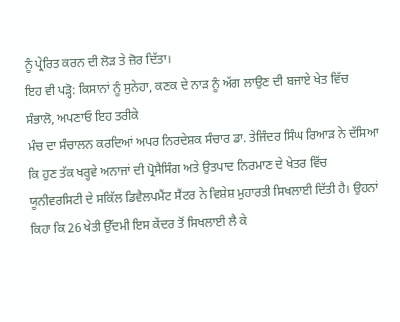ਨੂੰ ਪ੍ਰੇਰਿਤ ਕਰਨ ਦੀ ਲੋੜ ਤੇ ਜ਼ੋਰ ਦਿੱਤਾ।
ਇਹ ਵੀ ਪੜ੍ਹੋ: ਕਿਸਾਨਾਂ ਨੂੰ ਸੁਨੇਹਾ, ਕਣਕ ਦੇ ਨਾੜ ਨੂੰ ਅੱਗ ਲਾਉਣ ਦੀ ਬਜਾਏ ਖੇਤ ਵਿੱਚ ਸੰਭਾਲੋ, ਅਪਣਾਓ ਇਹ ਤਰੀਕੇ
ਮੰਚ ਦਾ ਸੰਚਾਲਨ ਕਰਦਿਆਂ ਅਪਰ ਨਿਰਦੇਸ਼ਕ ਸੰਚਾਰ ਡਾ. ਤੇਜਿੰਦਰ ਸਿੰਘ ਰਿਆੜ ਨੇ ਦੱਸਿਆ ਕਿ ਹੁਣ ਤੱਕ ਖਰ੍ਹਵੇ ਅਨਾਜਾਂ ਦੀ ਪ੍ਰੋਸੈਸਿੰਗ ਅਤੇ ਉਤਪਾਦ ਨਿਰਮਾਣ ਦੇ ਖੇਤਰ ਵਿੱਚ ਯੂਨੀਵਰਸਿਟੀ ਦੇ ਸਕਿੱਲ ਡਿਵੈਲਪਮੈਂਟ ਸੈਂਟਰ ਨੇ ਵਿਸ਼ੇਸ਼ ਮੁਹਾਰਤੀ ਸਿਖਲਾਈ ਦਿੱਤੀ ਹੈ। ਉਹਨਾਂ ਕਿਹਾ ਕਿ 26 ਖੇਤੀ ਉੱਦਮੀ ਇਸ ਕੇਂਦਰ ਤੋਂ ਸਿਖਲਾਈ ਲੈ ਕੇ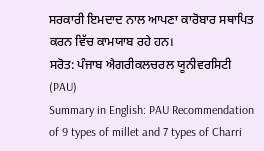ਸਰਕਾਰੀ ਇਮਦਾਦ ਨਾਲ ਆਪਣਾ ਕਾਰੋਬਾਰ ਸਥਾਪਿਤ ਕਰਨ ਵਿੱਚ ਕਾਮਯਾਬ ਰਹੇ ਹਨ।
ਸਰੋਤ: ਪੰਜਾਬ ਐਗਰੀਕਲਚਰਲ ਯੂਨੀਵਰਸਿਟੀ (PAU)
Summary in English: PAU Recommendation of 9 types of millet and 7 types of Charri